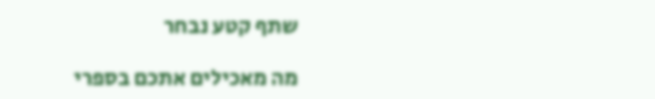שתף קטע נבחר

מה מאכילים אתכם בספרי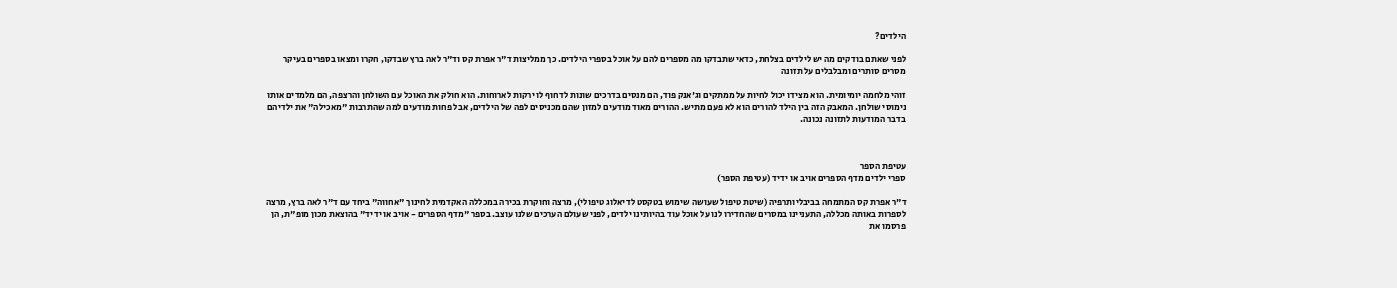הילדים?

לפני שאתם בודקים מה יש לילדים בצלחת, כדאי שתבדקו מה מספרים להם על אוכל בספרי הילדים. כך ממליצות ד"ר אפרת קס וד"ר לאה ברץ שבדקו, חקרו ומצאו בספרים בעיקר מסרים סותרים ומבלבלים על תזונה

זוהי מלחמה יומיומית. הוא מצידו יכול לחיות על ממתקים וג'אנק פוד, הם מנסים בדרכים שונות לדחוף לו ירקות לארוחות. הוא חולק את האוכל עם השולחן והרצפה, הם מלמדים אותו נימוסי שולחן. המאבק הזה בין הילד להורים הוא לא פעם מתיש. ההורים מאוד מודעים למזון שהם מכניסים לפה של הילדים, אבל פחות מודעים למה שהתרבות "מאכילה" את ילדיהם בדבר המודעות לתזונה נכונה.



עטיפת הספר
ספרי ילדים מדף הספרים אויב או ידיד (עטיפת הספר)

ד"ר אפרת קס המתמחה בביבליותרפיה (שיטת טיפול שעושה שימוש בטקסט לדיאלוג טיפולי), מרצה וחוקרת בכירה במכללה האקדמית לחינוך "אחווה" ביחד עם ד"ר לאה ברץ, מרצה לספרות באותה מכללה, התעניינו במסרים שהחדירו לנו על אוכל עוד בהיותינו ילדים, לפני שעולם הערכים שלנו עוצב. בספר "מדף הספרים - אויב או ידיד" בהוצאת מכון מופ"ת, הן פרסמו את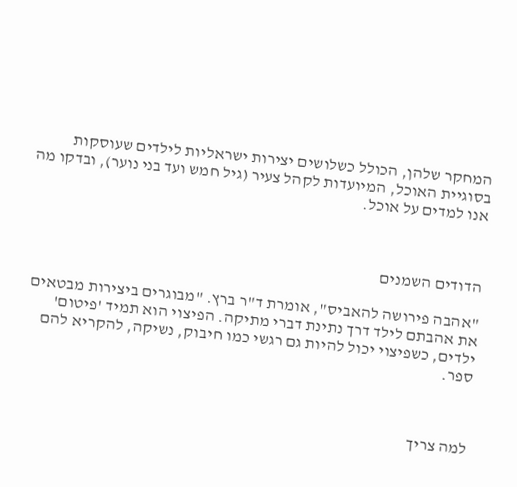המחקר שלהן, הכולל כשלושים יצירות ישראליות לילדים שעוסקות בסוגיית האוכל, המיועדות לקהל צעיר (גיל חמש ועד בני נוער), ובדקו מה אנו למדים על אוכל.



הדודים השמנים

"אהבה פירושה להאביס", אומרת ד"ר ברץ. "מבוגרים ביצירות מבטאים את אהבתם לילד דרך נתינת דברי מתיקה. הפיצוי הוא תמיד 'פיטום' ילדים, כשפיצוי יכול להיות גם רגשי כמו חיבוק, נשיקה, להקריא להם ספר.



למה צריך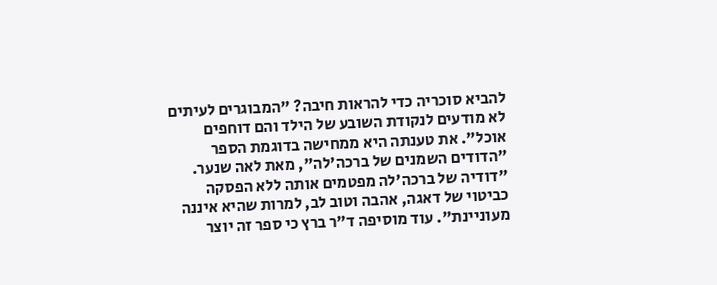להביא סוכריה כדי להראות חיבה? "המבוגרים לעיתים לא מודעים לנקודת השובע של הילד והם דוחפים אוכל". את טענתה היא ממחישה בדוגמת הספר "הדודים השמנים של ברכה'לה", מאת לאה שנער. "דודיה של ברכה'לה מפטמים אותה ללא הפסקה כביטוי של דאגה, אהבה וטוב לב, למרות שהיא איננה מעוניינת". עוד מוסיפה ד"ר ברץ כי ספר זה יוצר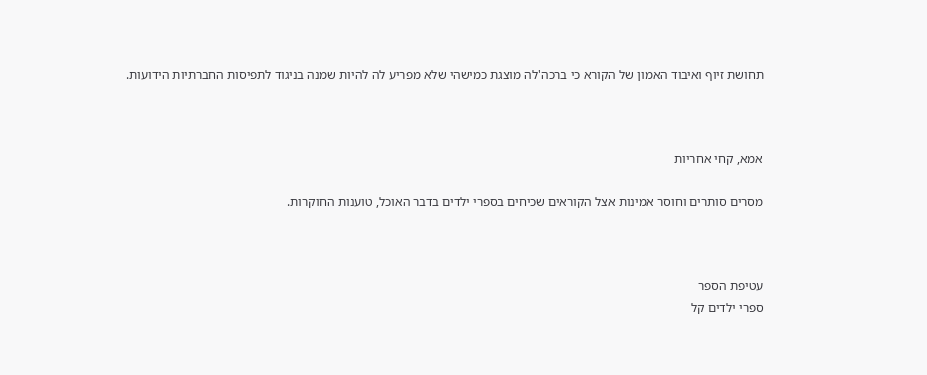תחושת זיוף ואיבוד האמון של הקורא כי ברכה'לה מוצגת כמישהי שלא מפריע לה להיות שמנה בניגוד לתפיסות החברתיות הידועות.



אמא, קחי אחריות

מסרים סותרים וחוסר אמינות אצל הקוראים שכיחים בספרי ילדים בדבר האוכל, טוענות החוקרות.



עטיפת הספר
ספרי ילדים קל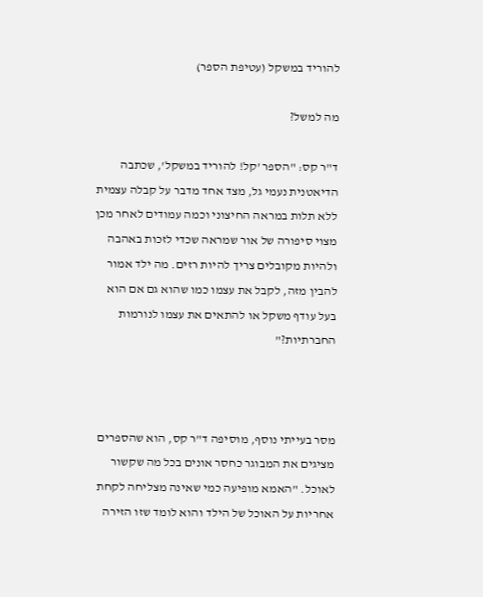להוריד במשקל (עטיפת הספר)

מה למשל?

ד"ר קס: "הספר 'קל! להוריד במשקל', שכתבה הדיאטנית נעמי גל, מצד אחד מדבר על קבלה עצמית ללא תלות במראה החיצוני וכמה עמודים לאחר מכן מצוי סיפורה של אור שמראה שכדי לזכות באהבה ולהיות מקובלים צריך להיות רזים. מה ילד אמור להבין מזה, לקבל את עצמו כמו שהוא גם אם הוא בעל עודף משקל או להתאים את עצמו לנורמות החברתיות?"



מסר בעייתי נוסף, מוסיפה ד"ר קס, הוא שהספרים מציגים את המבוגר כחסר אונים בכל מה שקשור לאוכל. "האמא מופיעה כמי שאינה מצליחה לקחת אחריות על האוכל של הילד והוא לומד שזו הזירה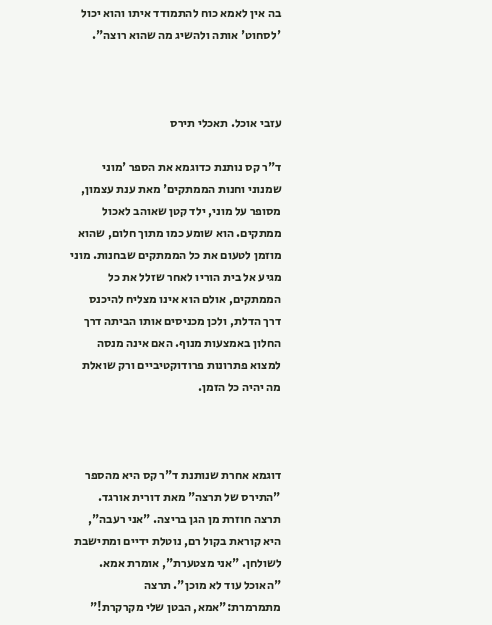בה אין לאמא כוח להתמודד איתו והוא יכול 'לסחוט' אותה ולהשיג מה שהוא רוצה".



עזבי אוכל. תאכלי תירס

ד"ר קס נותנת כדוגמא את הספר 'מוני שמנוני וחנות הממתקים' מאת ענת עצמון, מסופר על מוני, ילד קטן שאוהב לאכול ממתקים. הוא שומע כמו מתוך חלום, שהוא מוזמן לטעום את כל הממתקים שבחנות. מוני מגיע אל בית הוריו לאחר שזלל את כל הממתקים, אולם הוא אינו מצליח להיכנס דרך הדלת, ולכן מכניסים אותו הביתה דרך החלון באמצעות מנוף. האם אינה מנסה למצוא פתרונות פרודוקטיביים ורק שואלת מה יהיה כל הזמן.



דוגמא אחרת שנותנת ד"ר קס היא מהספר "התירס של תרצה" מאת דורית אורגד. תרצה חוזרת מן הגן בריצה. "אני רעבה", היא קוראת בקול רם, נוטלת ידיים ומתישבת לשולחן. "אני מצטערת", אומרת אמא. "האוכל עוד לא מוכן". תרצה מתמרמרת:"אמא, הבטן שלי מקרקרת!"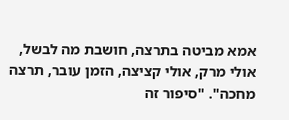אמא מביטה בתרצה, חושבת מה לבשל, אולי מרק, אולי קציצה, הזמן עובר, תרצה מחכה". "סיפור זה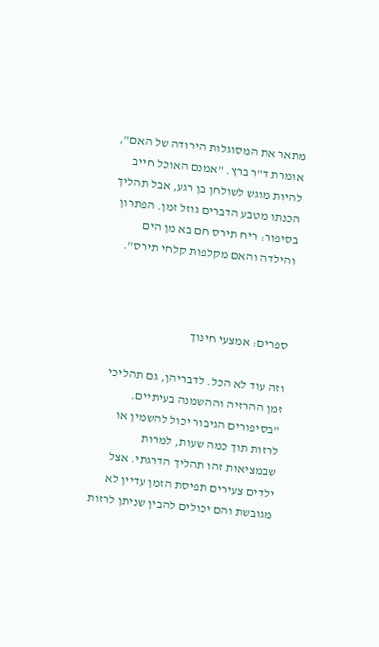מתאר את המסוגלות הירודה של האם", אומרת ד"ר ברץ. "אמנם האוכל חייב להיות מוגש לשולחן בן רגע, אבל תהליך הכנתו מטבע הדברים גוזל זמן. הפתרון בסיפור: ריח תירס חם בא מן הים והילדה והאם מקלפות קלחי תירס".



ספרים: אמצעי חינוך

וזה עוד לא הכל. לדבריהן, גם תהליכי זמן ההרזיה וההשמנה בעיתיים. "בסיפורים הגיבור יכול להשמין או לרזות תוך כמה שעות, למרות שבמציאות זהו תהליך הדרגתי. אצל ילדים צעירים תפיסת הזמן עדיין לא מגובשת והם יכולים להבין שניתן לרזות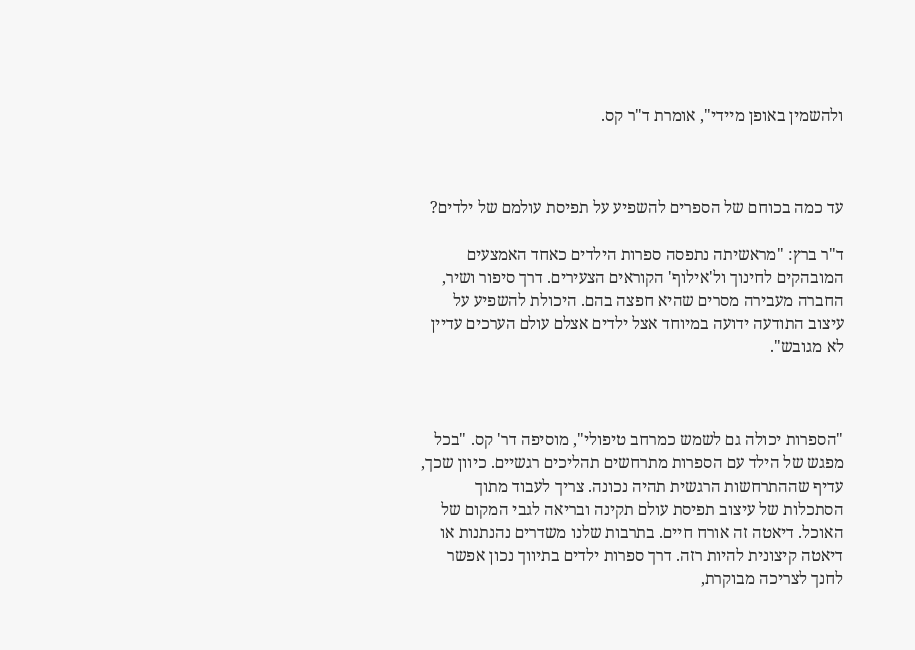ולהשמין באופן מיידי", אומרת ד"ר קס.



עד כמה בכוחם של הספרים להשפיע על תפיסת עולמם של ילדים?

ד"ר ברץ: "מראשיתה נתפסה ספרות הילדים כאחד האמצעים המובהקים לחינוך ול'אילוף' הקוראים הצעירים. דרך סיפור ושיר, החברה מעבירה מסרים שהיא חפצה בהם. היכולת להשפיע על עיצוב התודעה ידועה במיוחד אצל ילדים אצלם עולם הערכים עדיין לא מגובש".



"הספרות יכולה גם לשמש כמרחב טיפולי", מוסיפה דר' קס. "בכל מפגש של הילד עם הספרות מתרחשים תהליכים רגשיים. כיוון שכך, עדיף שההתרחשות הרגשית תהיה נכונה. צריך לעבוד מתוך הסתכלות של עיצוב תפיסת עולם תקינה ובריאה לגבי המקום של האוכל. דיאטה זה אורח חיים. בתרבות שלנו משדרים נהנתנות או דיאטה קיצונית להיות רזה. דרך ספרות ילדים בתיווך נכון אפשר לחנך לצריכה מבוקרת,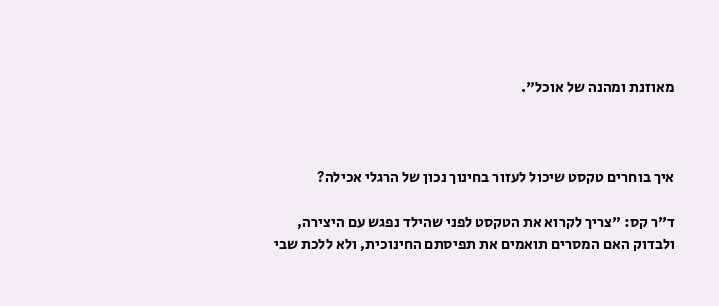מאוזנת ומהנה של אוכל".



איך בוחרים טקסט שיכול לעזור בחינוך נכון של הרגלי אכילה?

ד"ר קס: "צריך לקרוא את הטקסט לפני שהילד נפגש עם היצירה, ולבדוק האם המסרים תואמים את תפיסתם החינוכית, ולא ללכת שבי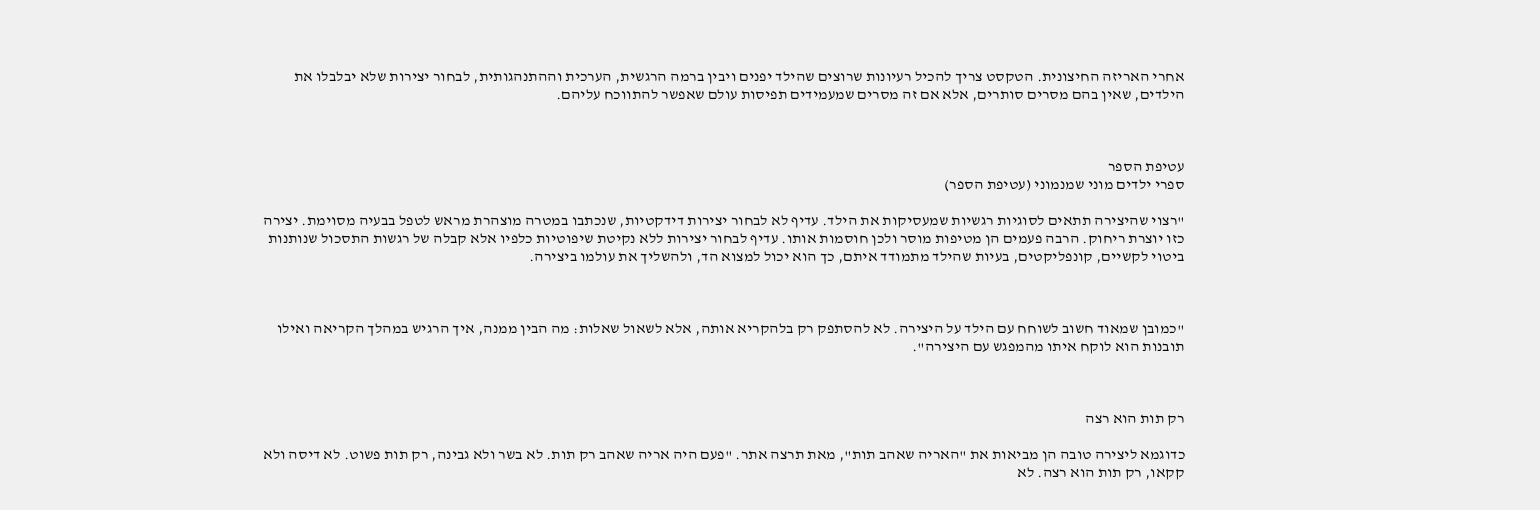אחרי האריזה החיצונית. הטקסט צריך להכיל רעיונות שרוצים שהילד יפנים ויבין ברמה הרגשית, הערכית וההתנהגותית, לבחור יצירות שלא יבלבלו את הילדים, שאין בהם מסרים סותרים, אלא אם זה מסרים שמעמידים תפיסות עולם שאפשר להתווכח עליהם.



עטיפת הספר
ספרי ילדים מוני שמנמוני (עטיפת הספר)

"רצוי שהיצירה תתאים לסוגיות רגשיות שמעסיקות את הילד. עדיף לא לבחור יצירות דידקטיות, שנכתבו במטרה מוצהרת מראש לטפל בבעיה מסוימת. יצירה כזו יוצרת ריחוק. הרבה פעמים הן מטיפות מוסר ולכן חוסמות אותו. עדיף לבחור יצירות ללא נקיטת שיפוטיות כלפיו אלא קבלה של רגשות התסכול שנותנות ביטוי לקשיים, קונפליקטים, בעיות שהילד מתמודד איתם, כך הוא יכול למצוא הד, ולהשליך את עולמו ביצירה.



"כמובן שמאוד חשוב לשוחח עם הילד על היצירה. לא להסתפק רק בלהקריא אותה, אלא לשאול שאלות: מה הבין ממנה, איך הרגיש במהלך הקריאה ואילו תובנות הוא לוקח איתו מהמפגש עם היצירה".



רק תות הוא רצה

כדוגמא ליצירה טובה הן מביאות את "האריה שאהב תות", מאת תרצה אתר. "פעם היה אריה שאהב רק תות. לא בשר ולא גבינה, רק תות פשוט. לא דיסה ולא קקאו, רק תות הוא רצה. לא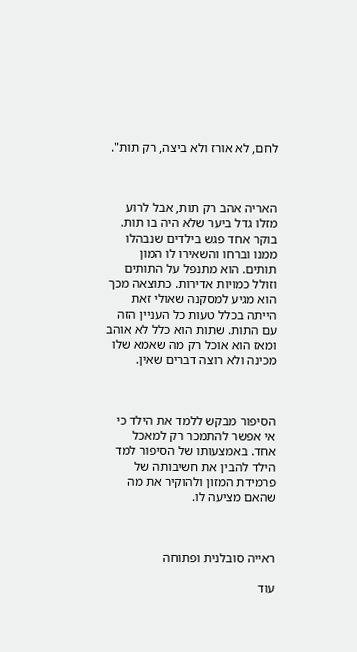לחם, לא אורז ולא ביצה, רק תות".



האריה אהב רק תות, אבל לרוע מזלו גדל ביער שלא היה בו תות. בוקר אחד פגש בילדים שנבהלו ממנו וברחו והשאירו לו המון תותים. הוא מתנפל על התותים וזולל כמויות אדירות. כתוצאה מכך הוא מגיע למסקנה שאולי זאת הייתה בכלל טעות כל העניין הזה עם התות. שתות הוא כלל לא אוהב ומאז הוא אוכל רק מה שאמא שלו מכינה ולא רוצה דברים שאין.



הסיפור מבקש ללמד את הילד כי אי אפשר להתמכר רק למאכל אחד. באמצעותו של הסיפור למד הילד להבין את חשיבותה של פרמידת המזון ולהוקיר את מה שהאם מציעה לו.



ראייה סובלנית ופתוחה

עוד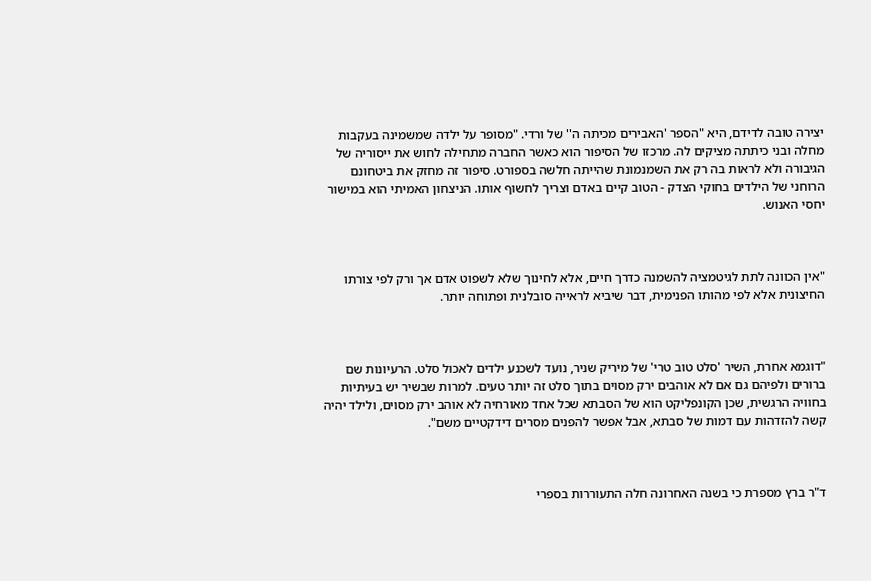יצירה טובה לדידם, היא "הספר 'האבירים מכיתה ה'' של ורדי. "מסופר על ילדה שמשמינה בעקבות מחלה ובני כיתתה מציקים לה. מרכזו של הסיפור הוא כאשר החברה מתחילה לחוש את ייסוריה של הגיבורה ולא לראות בה רק את השמנמונת שהייתה חלשה בספורט. סיפור זה מחזק את ביטחונם הרוחני של הילדים בחוקי הצדק - הטוב קיים באדם וצריך לחשוף אותו. הניצחון האמיתי הוא במישור יחסי האנוש.



"אין הכוונה לתת לגיטמציה להשמנה כדרך חיים, אלא לחינוך שלא לשפוט אדם אך ורק לפי צורתו החיצונית אלא לפי מהותו הפנימית, דבר שיביא לראייה סובלנית ופתוחה יותר.



"דוגמא אחרת, השיר 'סלט טוב טרי' של מיריק שניר, נועד לשכנע ילדים לאכול סלט. הרעיונות שם ברורים ולפיהם גם אם לא אוהבים ירק מסוים בתוך סלט זה יותר טעים. למרות שבשיר יש בעיתיות בחוויה הרגשית, שכן הקונפליקט הוא של הסבתא שכל אחד מאורחיה לא אוהב ירק מסוים, ולילד יהיה קשה להזדהות עם דמות של סבתא, אבל אפשר להפנים מסרים דידקטיים משם".



ד"ר ברץ מספרת כי בשנה האחרונה חלה התעוררות בספרי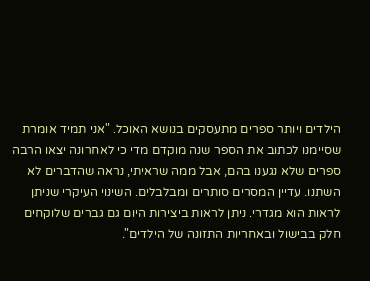הילדים ויותר ספרים מתעסקים בנושא האוכל. "אני תמיד אומרת שסיימנו לכתוב את הספר שנה מוקדם מדי כי לאחרונה יצאו הרבה ספרים שלא נגענו בהם, אבל ממה שראיתי, נראה שהדברים לא השתנו. עדיין המסרים סותרים ומבלבלים. השינוי העיקרי שניתן לראות הוא מגדרי. ניתן לראות ביצירות היום גם גברים שלוקחים חלק בבישול ובאחריות התזונה של הילדים".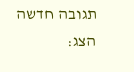תגובה חדשה
הצג: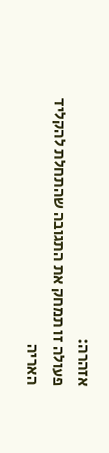אזהרה:
פעולה זו תמחק את התגובה שהתחלת להקליד
האריה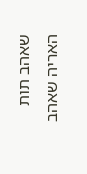שאהב תות
האריה שאהב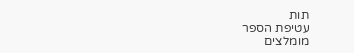תות
עטיפת הספר
מומלצים